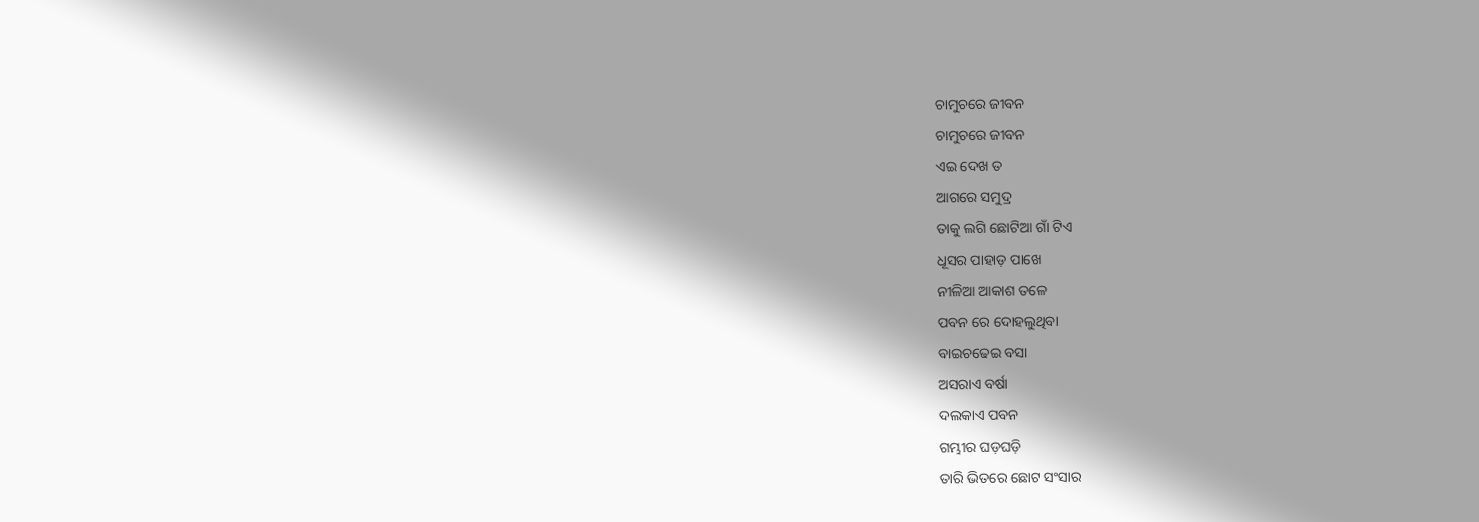ଚାମୁଚରେ ଜୀବନ
ଚାମୁଚରେ ଜୀବନ
ଏଇ ଦେଖ ତ
ଆଗରେ ସମୁଦ୍ର
ତାକୁ ଲଗି ଛୋଟିଆ ଗାଁ ଟିଏ
ଧୂସର ପାହାଡ଼ ପାଖେ
ନୀଳିଆ ଆକାଶ ତଳେ
ପବନ ରେ ଦୋହଲୁଥିବା
ବାଇଚଢେଇ ବସା
ଅସରାଏ ବର୍ଷା
ଦଲକାଏ ପବନ
ଗମ୍ଭୀର ଘଡ଼ଘଡ଼ି
ତାରି ଭିତରେ ଛୋଟ ସଂସାର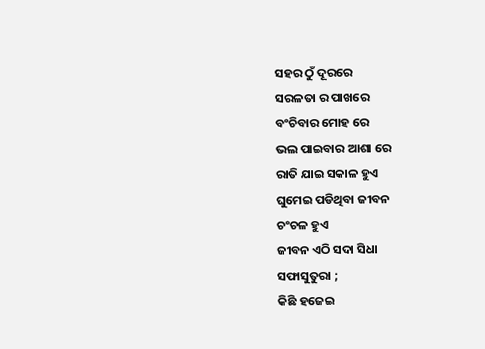ସହର ଠୁଁ ଦୂରରେ
ସରଳତା ର ପାଖରେ
ବଂଚିବାର ମୋହ ରେ
ଭଲ ପାଇବାର ଆଶା ରେ
ରାତି ଯାଇ ସକାଳ ହୁଏ
ଘୁମେଇ ପଡିଥିବା ଜୀବନ
ଚଂଚଳ ହୁଏ
ଜୀବନ ଏଠି ସଦା ସିଧା
ସଫାସୁତୁରା ;
କିଛି ହଜେଇ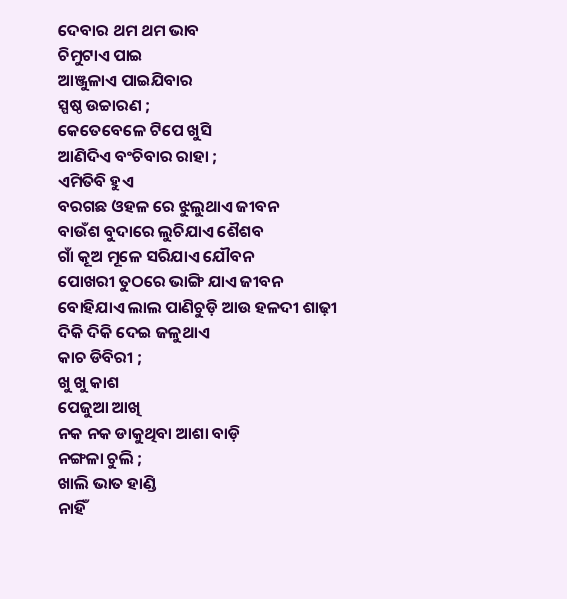ଦେବାର ଥମ ଥମ ଭାବ
ଚିମୁଟାଏ ପାଇ
ଆଞ୍ଜୁଳାଏ ପାଇଯିବାର
ସ୍ପଷ୍ଠ ଉଚ୍ଚାରଣ ;
କେତେବେଳେ ଟିପେ ଖୁସି
ଆଣିଦିଏ ବଂଚିବାର ରାହା ;
ଏମିତିବି ହୁଏ
ବରଗଛ ଓହଳ ରେ ଝୁଲୁଥାଏ ଜୀବନ
ବାଉଁଶ ବୁଦାରେ ଲୁଚିଯାଏ ଶୈଶବ
ଗାଁ କୂଅ ମୂଳେ ସରିଯାଏ ଯୌବନ
ପୋଖରୀ ତୁଠରେ ଭାଙ୍ଗି ଯାଏ ଜୀବନ
ବୋହିଯାଏ ଲାଲ ପାଣିଚୁଡ଼ି ଆଉ ହଳଦୀ ଶାଢ଼ୀ
ଦିକି ଦିକି ଦେଇ ଜଳୁଥାଏ
କାଚ ଡିବିରୀ ;
ଖୁ ଖୁ କାଶ
ପେଜୁଆ ଆଖି
ନକ ନକ ଡାକୁଥିବା ଆଶା ବାଡ଼ି
ନଙ୍ଗଳା ଚୁଲି ;
ଖାଲି ଭାତ ହାଣ୍ଡି
ନାହିଁ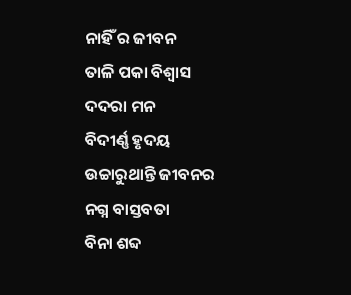ନାହିଁ ର ଜୀବନ
ତାଳି ପକା ବିଶ୍ୱାସ
ଦଦରା ମନ
ବିଦୀର୍ଣ୍ଣ ହୃଦୟ
ଉଚ୍ଚାରୁଥାନ୍ତି ଜୀବନର
ନଗ୍ନ ବାସ୍ତବତା
ବିନା ଶବ୍ଦ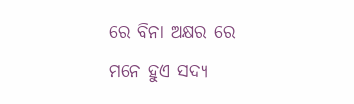ରେ ବିନା ଅକ୍ଷର ରେ
ମନେ ହୁଏ ସଦ୍ୟ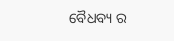ବୈଧବ୍ୟ ର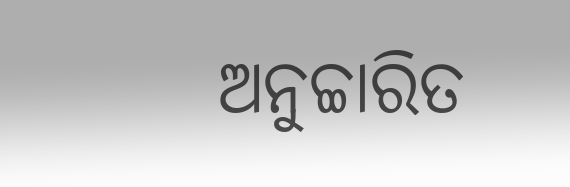ଅନୁଚ୍ଚାରିତ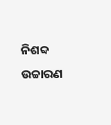ନିଶବ୍ଦ ଉଚ୍ଚାରଣ